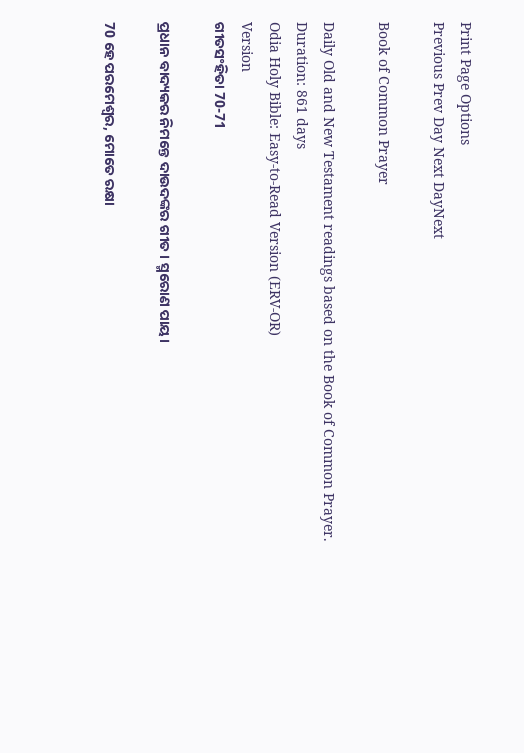Print Page Options
Previous Prev Day Next DayNext

Book of Common Prayer

Daily Old and New Testament readings based on the Book of Common Prayer.
Duration: 861 days
Odia Holy Bible: Easy-to-Read Version (ERV-OR)
Version
ଗୀତସଂହିତା 70-71

ପ୍ରଧାନ ବାଦ୍ୟକର ନିମନ୍ତେ ଦାଉଦଙ୍କର ଗୀତ। ସ୍ମରୋଣ ପାୟ।

70 ହେ ପରମେଶ୍ୱର, ମୋତେ ରକ୍ଷା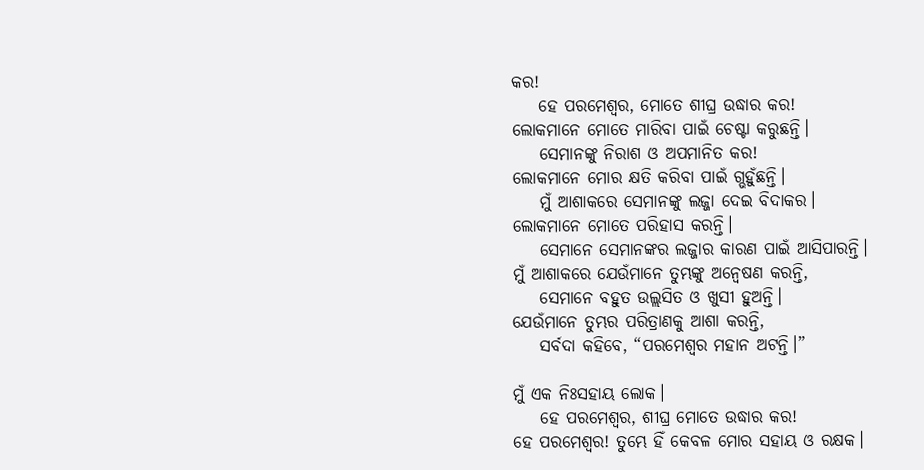କର!
    ହେ ପରମେଶ୍ୱର, ମୋତେ ଶୀଘ୍ର ଉଦ୍ଧାର କର!
ଲୋକମାନେ ମୋତେ ମାରିବା ପାଇଁ ଚେଷ୍ଟା କରୁଛନ୍ତି।
    ସେମାନଙ୍କୁ ନିରାଶ ଓ ଅପମାନିତ କର!
ଲୋକମାନେ ମୋର କ୍ଷତି କରିବା ପାଇଁ ଗ୍ଭହୁଁଛନ୍ତି।
    ମୁଁ ଆଶାକରେ ସେମାନଙ୍କୁ ଲଜ୍ଜା ଦେଇ ବିଦାକର।
ଲୋକମାନେ ମୋତେ ପରିହାସ କରନ୍ତି।
    ସେମାନେ ସେମାନଙ୍କର ଲଜ୍ଜାର କାରଣ ପାଇଁ ଆସିପାରନ୍ତି।
ମୁଁ ଆଶାକରେ ଯେଉଁମାନେ ତୁମ୍ଭଙ୍କୁ ଅନ୍ୱେଷଣ କରନ୍ତି,
    ସେମାନେ ବହୁତ ଉଲ୍ଲସିତ ଓ ଖୁସୀ ହୁଅନ୍ତି।
ଯେଉଁମାନେ ତୁମ୍ଭର ପରିତ୍ରାଣକୁ ଆଶା କରନ୍ତି,
    ସର୍ବଦା କହିବେ, “ପରମେଶ୍ୱର ମହାନ ଅଟନ୍ତି।”

ମୁଁ ଏକ ନିଃସହାୟ ଲୋକ।
    ହେ ପରମେଶ୍ୱର, ଶୀଘ୍ର ମୋତେ ଉଦ୍ଧାର କର!
ହେ ପରମେଶ୍ୱର! ତୁମ୍ଭେ ହିଁ କେବଳ ମୋର ସହାୟ ଓ ରକ୍ଷକ।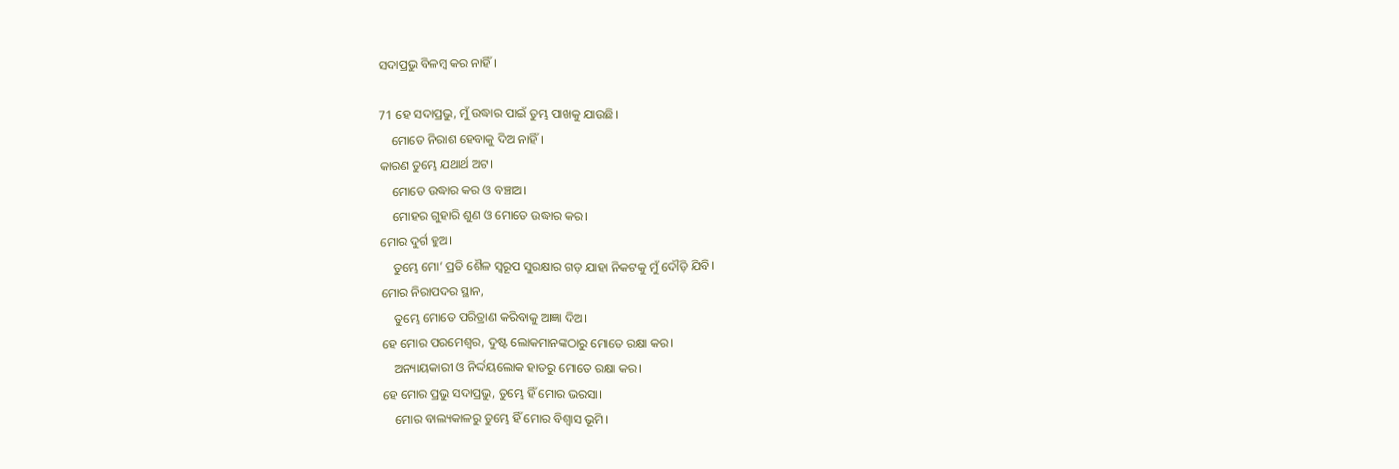ସଦାପ୍ରଭୁ ବିଳମ୍ବ କର ନାହିଁ।

71 ହେ ସଦାପ୍ରଭୁ, ମୁଁ ଉଦ୍ଧାର ପାଇଁ ତୁମ୍ଭ ପାଖକୁ ଯାଉଛି।
    ମୋତେ ନିରାଶ ହେବାକୁ ଦିଅ ନାହିଁ।
କାରଣ ତୁମ୍ଭେ ଯଥାର୍ଥ ଅଟ।
    ମୋତେ ଉଦ୍ଧାର କର ଓ ବଞ୍ଚାଅ।
    ମୋହର ଗୁହାରି ଶୁଣ ଓ ମୋତେ ଉଦ୍ଧାର କର।
ମୋର ଦୁର୍ଗ ହୁଅ।
    ତୁମ୍ଭେ ମୋ’ ପ୍ରତି ଶୈଳ ସ୍ୱରୂପ ସୁରକ୍ଷାର ଗଡ଼ ଯାହା ନିକଟକୁ ମୁଁ ଦୌଡ଼ି ଯିବି।
ମୋର ନିରାପଦର ସ୍ଥାନ,
    ତୁମ୍ଭେ ମୋତେ ପରିତ୍ରାଣ କରିବାକୁ ଆଜ୍ଞା ଦିଅ।
ହେ ମୋର ପରମେଶ୍ୱର, ଦୁଷ୍ଟ ଲୋକମାନଙ୍କଠାରୁ ମୋତେ ରକ୍ଷା କର।
    ଅନ୍ୟାୟକାରୀ ଓ ନିର୍ଦ୍ଦୟଲୋକ ହାତରୁ ମୋତେ ରକ୍ଷା କର।
ହେ ମୋର ପ୍ରଭୁ ସଦାପ୍ରଭୁ, ତୁମ୍ଭେ ହିଁ ମୋର ଭରସା।
    ମୋର ବାଲ୍ୟକାଳରୁ ତୁମ୍ଭେ ହିଁ ମୋର ବିଶ୍ୱାସ ଭୂମି।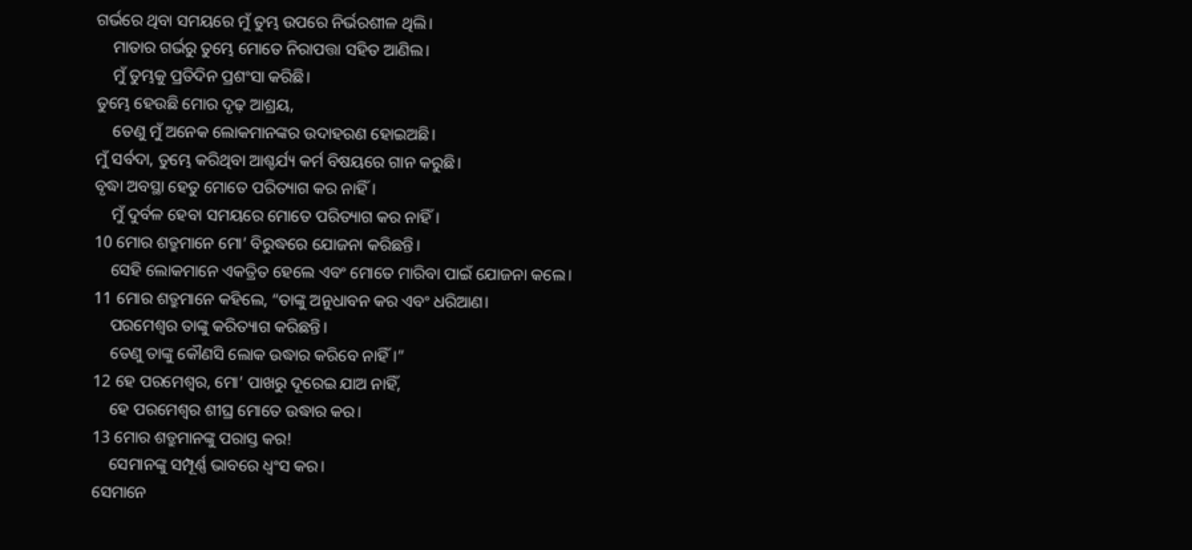ଗର୍ଭରେ ଥିବା ସମୟରେ ମୁଁ ତୁମ୍ଭ ଉପରେ ନିର୍ଭରଶୀଳ ଥିଲି।
    ମାତାର ଗର୍ଭରୁ ତୁମ୍ଭେ ମୋତେ ନିରାପତ୍ତା ସହିତ ଆଣିଲ।
    ମୁଁ ତୁମ୍ଭକୁ ପ୍ରତିଦିନ ପ୍ରଶଂସା କରିଛି।
ତୁମ୍ଭେ ହେଉଛି ମୋର ଦୃଢ଼ ଆଶ୍ରୟ,
    ତେଣୁ ମୁଁ ଅନେକ ଲୋକମାନଙ୍କର ଉଦାହରଣ ହୋଇଅଛି।
ମୁଁ ସର୍ବଦା, ତୁମ୍ଭେ କରିଥିବା ଆଶ୍ଚର୍ଯ୍ୟ କର୍ମ ବିଷୟରେ ଗାନ କରୁଛି।
ବୃଦ୍ଧା ଅବସ୍ଥା ହେତୁ ମୋତେ ପରିତ୍ୟାଗ କର ନାହିଁ।
    ମୁଁ ଦୁର୍ବଳ ହେବା ସମୟରେ ମୋତେ ପରିତ୍ୟାଗ କର ନାହିଁ।
10 ମୋର ଶତ୍ରୁମାନେ ମୋ’ ବିରୁଦ୍ଧରେ ଯୋଜନା କରିଛନ୍ତି।
    ସେହି ଲୋକମାନେ ଏକତ୍ରିତ ହେଲେ ଏବଂ ମୋତେ ମାରିବା ପାଇଁ ଯୋଜନା କଲେ।
11 ମୋର ଶତ୍ରୁମାନେ କହିଲେ, “ତାଙ୍କୁ ଅନୁଧାବନ କର ଏବଂ ଧରିଆଣ।
    ପରମେଶ୍ୱର ତାଙ୍କୁ କରିତ୍ୟାଗ କରିଛନ୍ତି।
    ତେଣୁ ତାଙ୍କୁ କୌଣସି ଲୋକ ଉଦ୍ଧାର କରିବେ ନାହିଁ।”
12 ହେ ପରମେଶ୍ୱର, ମୋ’ ପାଖରୁ ଦୂରେଇ ଯାଅ ନାହିଁ,
    ହେ ପରମେଶ୍ୱର ଶୀଘ୍ର ମୋତେ ଉଦ୍ଧାର କର।
13 ମୋର ଶତ୍ରୁମାନଙ୍କୁ ପରାସ୍ତ କର!
    ସେମାନଙ୍କୁ ସମ୍ପୂର୍ଣ୍ଣ ଭାବରେ ଧ୍ୱଂସ କର।
ସେମାନେ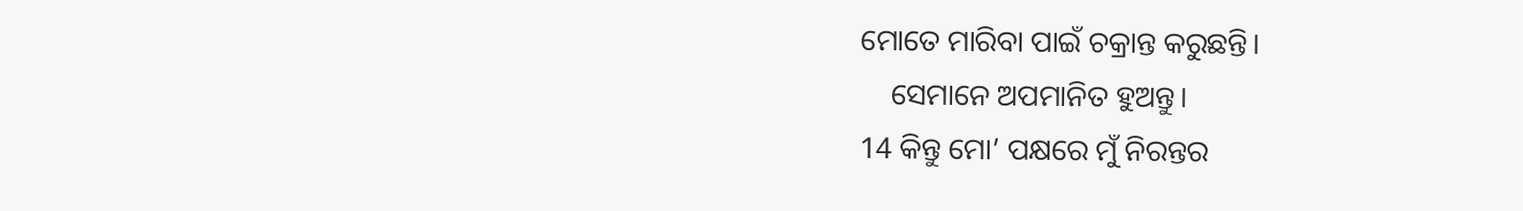ମୋତେ ମାରିବା ପାଇଁ ଚକ୍ରାନ୍ତ କରୁଛନ୍ତି।
    ସେମାନେ ଅପମାନିତ ହୁଅନ୍ତୁ।
14 କିନ୍ତୁ ମୋ’ ପକ୍ଷରେ ମୁଁ ନିରନ୍ତର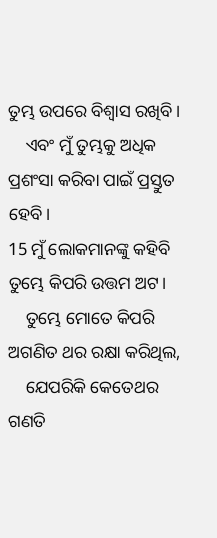ତୁମ୍ଭ ଉପରେ ବିଶ୍ୱାସ ରଖିବି।
    ଏବଂ ମୁଁ ତୁମ୍ଭକୁ ଅଧିକ ପ୍ରଶଂସା କରିବା ପାଇଁ ପ୍ରସ୍ତୁତ ହେବି।
15 ମୁଁ ଲୋକମାନଙ୍କୁ କହିବି ତୁମ୍ଭେ କିପରି ଉତ୍ତମ ଅଟ।
    ତୁମ୍ଭେ ମୋତେ କିପରି ଅଗଣିତ ଥର ରକ୍ଷା କରିଥିଲ,
    ଯେପରିକି କେତେଥର ଗଣତି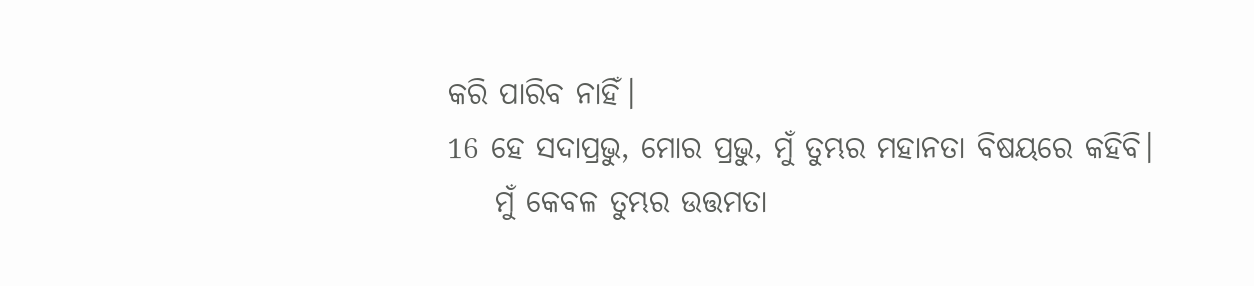କରି ପାରିବ ନାହିଁ।
16 ହେ ସଦାପ୍ରଭୁ, ମୋର ପ୍ରଭୁ, ମୁଁ ତୁମ୍ଭର ମହାନତା ବିଷୟରେ କହିବି।
    ମୁଁ କେବଳ ତୁମ୍ଭର ଉତ୍ତମତା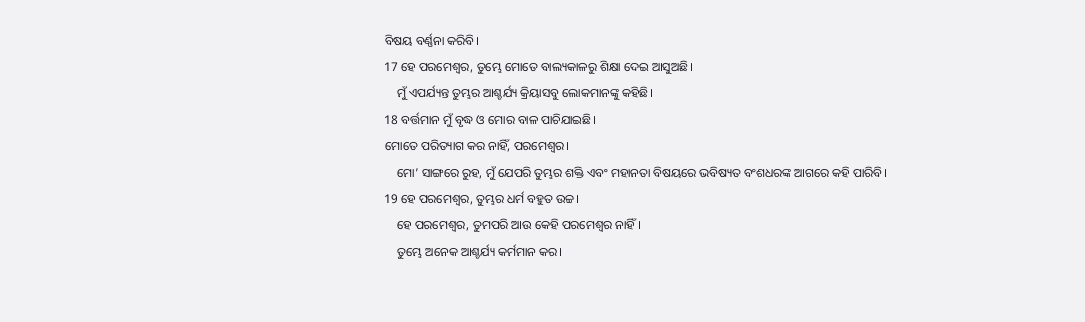ବିଷୟ ବର୍ଣ୍ଣନା କରିବି।
17 ହେ ପରମେଶ୍ୱର, ତୁମ୍ଭେ ମୋତେ ବାଲ୍ୟକାଳରୁ ଶିକ୍ଷା ଦେଇ ଆସୁଅଛି।
    ମୁଁ ଏପର୍ଯ୍ୟନ୍ତ ତୁମ୍ଭର ଆଶ୍ଚର୍ଯ୍ୟ କ୍ରିୟାସବୁ ଲୋକମାନଙ୍କୁ କହିଛି।
18 ବର୍ତ୍ତମାନ ମୁଁ ବୃଦ୍ଧ ଓ ମୋର ବାଳ ପାଚିଯାଇଛି।
ମୋତେ ପରିତ୍ୟାଗ କର ନାହିଁ, ପରମେଶ୍ୱର।
    ମୋ’ ସାଙ୍ଗରେ ରୁହ, ମୁଁ ଯେପରି ତୁମ୍ଭର ଶକ୍ତି ଏବଂ ମହାନତା ବିଷୟରେ ଭବିଷ୍ୟତ ବଂଶଧରଙ୍କ ଆଗରେ କହି ପାରିବି।
19 ହେ ପରମେଶ୍ୱର, ତୁମ୍ଭର ଧର୍ମ ବହୁତ ଉଚ୍ଚ।
    ହେ ପରମେଶ୍ୱର, ତୁମପରି ଆଉ କେହି ପରମେଶ୍ୱର ନାହିଁ।
    ତୁମ୍ଭେ ଅନେକ ଆଶ୍ଚର୍ଯ୍ୟ କର୍ମମାନ କର।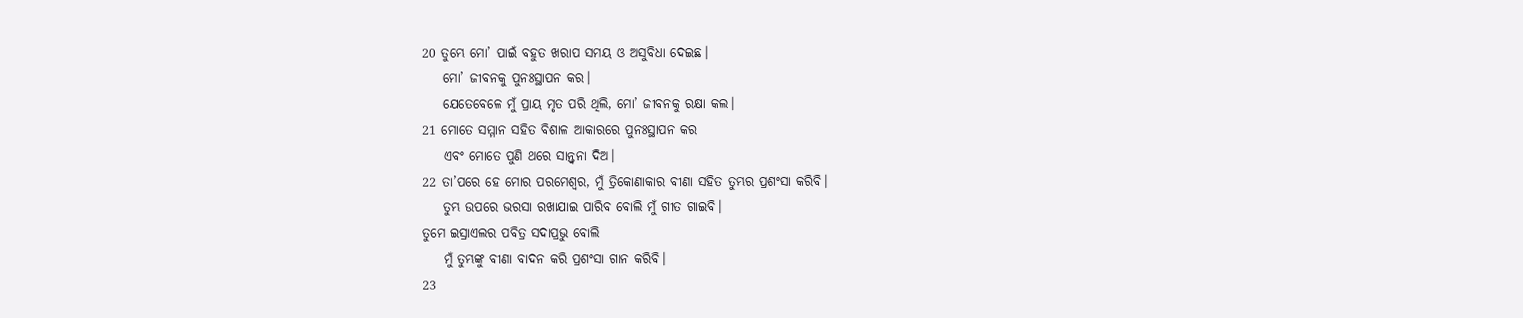20 ତୁମ୍ଭେ ମୋ’ ପାଇଁ ବହୁତ ଖରାପ ସମୟ ଓ ଅସୁବିଧା ଦେଇଛ।
    ମୋ’ ଜୀବନକୁ ପୁନଃସ୍ଥାପନ କର।
    ଯେତେବେଳେ ମୁଁ ପ୍ରାୟ ମୃତ ପରି ଥିଲି, ମୋ’ ଜୀବନକୁ ରକ୍ଷା କଲ।
21 ମୋତେ ସମ୍ମାନ ସହିତ ବିଶାଳ ଆକାରରେ ପୁନଃସ୍ଥାପନ କର
    ଏବଂ ମୋତେ ପୁଣି ଥରେ ସାନ୍ତ୍ୱନା ଦିଅ।
22 ତା’ପରେ ହେ ମୋର ପରମେଶ୍ୱର, ମୁଁ ତ୍ରିକୋଣାକାର ବୀଣା ସହିତ ତୁମ୍ଭର ପ୍ରଶଂସା କରିବି।
    ତୁମ୍ଭ ଉପରେ ଭରସା ରଖାଯାଇ ପାରିବ ବୋଲି ମୁଁ ଗୀତ ଗାଇବି।
ତୁମେ ଇସ୍ରାଏଲର ପବିତ୍ର ସଦାପ୍ରଭୁ ବୋଲି
    ମୁଁ ତୁମ୍ଭଙ୍କୁ ବୀଣା ବାଦନ କରି ପ୍ରଶଂସା ଗାନ କରିବି।
23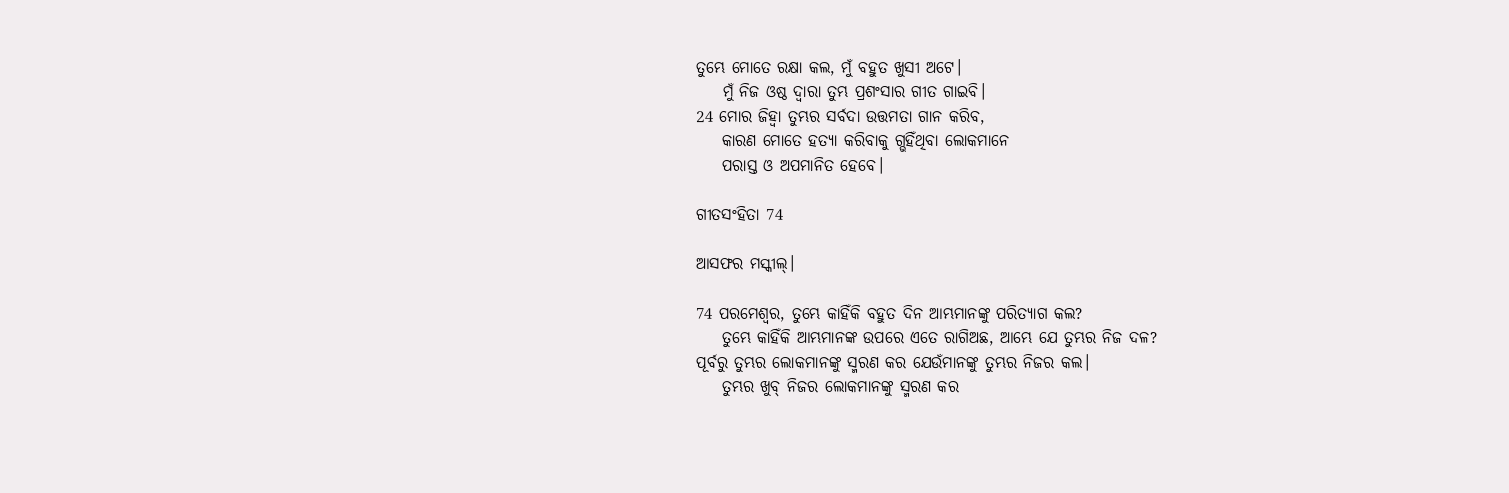ତୁମ୍ଭେ ମୋତେ ରକ୍ଷା କଲ, ମୁଁ ବହୁତ ଖୁସୀ ଅଟେ।
    ମୁଁ ନିଜ ଓଷ୍ଠ ଦ୍ୱାରା ତୁମ୍ଭ ପ୍ରଶଂସାର ଗୀତ ଗାଇବି।
24 ମୋର ଜିହ୍ୱା ତୁମ୍ଭର ସର୍ବଦା ଉତ୍ତମତା ଗାନ କରିବ,
    କାରଣ ମୋତେ ହତ୍ୟା କରିବାକୁ ଗ୍ଭହିଁଥିବା ଲୋକମାନେ
    ପରାସ୍ତ ଓ ଅପମାନିତ ହେବେ।

ଗୀତସଂହିତା 74

ଆସଫର ମସ୍କୀଲ୍।

74 ପରମେଶ୍ୱର, ତୁମ୍ଭେ କାହିଁକି ବହୁତ ଦିନ ଆମ୍ଭମାନଙ୍କୁ ପରିତ୍ୟାଗ କଲ?
    ତୁମ୍ଭେ କାହିଁକି ଆମ୍ଭମାନଙ୍କ ଉପରେ ଏତେ ରାଗିଅଛ, ଆମ୍ଭେ ଯେ ତୁମ୍ଭର ନିଜ ଦଳ?
ପୂର୍ବରୁ ତୁମ୍ଭର ଲୋକମାନଙ୍କୁ ସ୍ମରଣ କର ଯେଉଁମାନଙ୍କୁ ତୁମ୍ଭର ନିଜର କଲ।
    ତୁମ୍ଭର ଖୁବ୍ ନିଜର ଲୋକମାନଙ୍କୁ ସ୍ମରଣ କର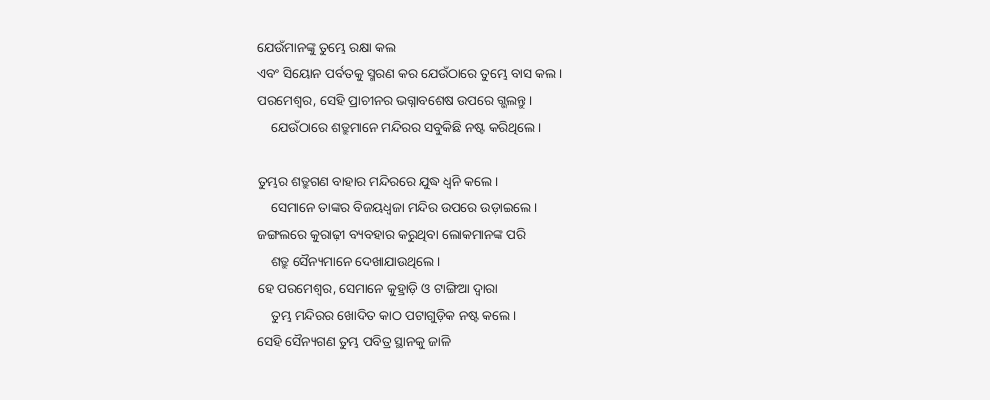ଯେଉଁମାନଙ୍କୁ ତୁମ୍ଭେ ରକ୍ଷା କଲ
ଏବଂ ସିୟୋନ ପର୍ବତକୁ ସ୍ମରଣ କର ଯେଉଁଠାରେ ତୁମ୍ଭେ ବାସ କଲ।
ପରମେଶ୍ୱର, ସେହି ପ୍ରାଚୀନର ଭଗ୍ନାବଶେଷ ଉପରେ ଗ୍ଭଲନ୍ତୁ।
    ଯେଉଁଠାରେ ଶତ୍ରୁମାନେ ମନ୍ଦିରର ସବୁକିଛି ନଷ୍ଟ କରିଥିଲେ।

ତୁମ୍ଭର ଶତ୍ରୁଗଣ ବାହାର ମନ୍ଦିରରେ ଯୁଦ୍ଧ ଧ୍ୱନି କଲେ।
    ସେମାନେ ତାଙ୍କର ବିଜୟଧ୍ୱଜା ମନ୍ଦିର ଉପରେ ଉଡ଼ାଇଲେ।
ଜଙ୍ଗଲରେ କୁରାଢ଼ୀ ବ୍ୟବହାର କରୁଥିବା ଲୋକମାନଙ୍କ ପରି
    ଶତ୍ରୁ ସୈନ୍ୟମାନେ ଦେଖାଯାଉଥିଲେ।
ହେ ପରମେଶ୍ୱର, ସେମାନେ କୁହ୍ରାଡ଼ି ଓ ଟାଙ୍ଗିଆ ଦ୍ୱାରା
    ତୁମ୍ଭ ମନ୍ଦିରର ଖୋଦିତ କାଠ ପଟାଗୁଡ଼ିକ ନଷ୍ଟ କଲେ।
ସେହି ସୈନ୍ୟଗଣ ତୁମ୍ଭ ପବିତ୍ର ସ୍ଥାନକୁ ଜାଳି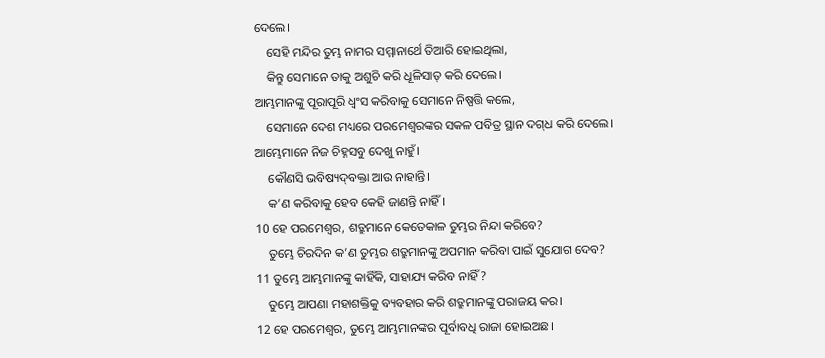ଦେଲେ।
    ସେହି ମନ୍ଦିର ତୁମ୍ଭ ନାମର ସମ୍ମାନାର୍ଥେ ତିଆରି ହୋଇଥିଲା,
    କିନ୍ତୁ ସେମାନେ ତାକୁ ଅଶୁଚି କରି ଧୂଳିସାତ୍ କରି ଦେଲେ।
ଆମ୍ଭମାନଙ୍କୁ ପୂରାପୂରି ଧ୍ୱଂସ କରିବାକୁ ସେମାନେ ନିଷ୍ପତ୍ତି କଲେ,
    ସେମାନେ ଦେଶ ମଧ୍ୟରେ ପରମେଶ୍ୱରଙ୍କର ସକଳ ପବିତ୍ର ସ୍ଥାନ ଦ‌‌ଗ୍‌‌ଧ କରି ଦେଲେ।
ଆମ୍ଭେମାନେ ନିଜ ଚିହ୍ନସବୁ ଦେଖୁ ନାହୁଁ।
    କୌଣସି ଭବିଷ୍ୟ‌ଦ୍‌ବକ୍ତା ଆଉ ନାହାନ୍ତି।
    କ’ଣ କରିବାକୁ ହେବ କେହି ଜାଣନ୍ତି ନାହିଁ।
10 ହେ ପରମେଶ୍ୱର, ଶତ୍ରୁମାନେ କେତେକାଳ ତୁମ୍ଭର ନିନ୍ଦା କରିବେ?
    ତୁମ୍ଭେ ଚିରଦିନ କ’ଣ ତୁମ୍ଭର ଶତ୍ରୁମାନଙ୍କୁ ଅପମାନ କରିବା ପାଇଁ ସୁଯୋଗ ଦେବ?
11 ତୁମ୍ଭେ ଆମ୍ଭମାନଙ୍କୁ କାହିଁକି, ସାହାଯ୍ୟ କରିବ ନାହିଁ?
    ତୁମ୍ଭେ ଆପଣା ମହାଶକ୍ତିକୁ ବ୍ୟବହାର କରି ଶତ୍ରୁମାନଙ୍କୁ ପରାଜୟ କର।
12 ହେ ପରମେଶ୍ୱର, ତୁମ୍ଭେ ଆମ୍ଭମାନଙ୍କର ପୂର୍ବାବଧି ରାଜା ହୋଇଅଛ।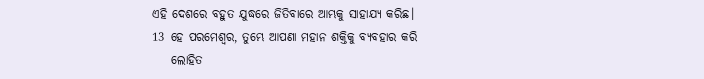ଏହି ଦେଶରେ ବହୁତ ଯୁଦ୍ଧରେ ଜିତିବାରେ ଆମ୍ଭକୁ ସାହାଯ୍ୟ କରିଛ।
13 ହେ ପରମେଶ୍ୱର, ତୁମ୍ଭେ ଆପଣା ମହାନ ଶକ୍ତିକୁ ବ୍ୟବହାର କରି
    ଲୋହିତ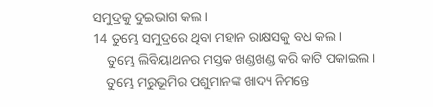ସମୁଦ୍ରକୁ ଦୁଇଭାଗ କଲ।
14 ତୁମ୍ଭେ ସମୁଦ୍ରରେ ଥିବା ମହାନ ରାକ୍ଷସକୁ ବଧ କଲ।
    ତୁମ୍ଭେ ଲିବିୟାଥନର ମସ୍ତକ ଖଣ୍ଡଖଣ୍ଡ କରି କାଟି ପକାଇଲ।
    ତୁମ୍ଭେ ମରୁଭୂମିର ପଶୁମାନଙ୍କ ଖାଦ୍ୟ ନିମନ୍ତେ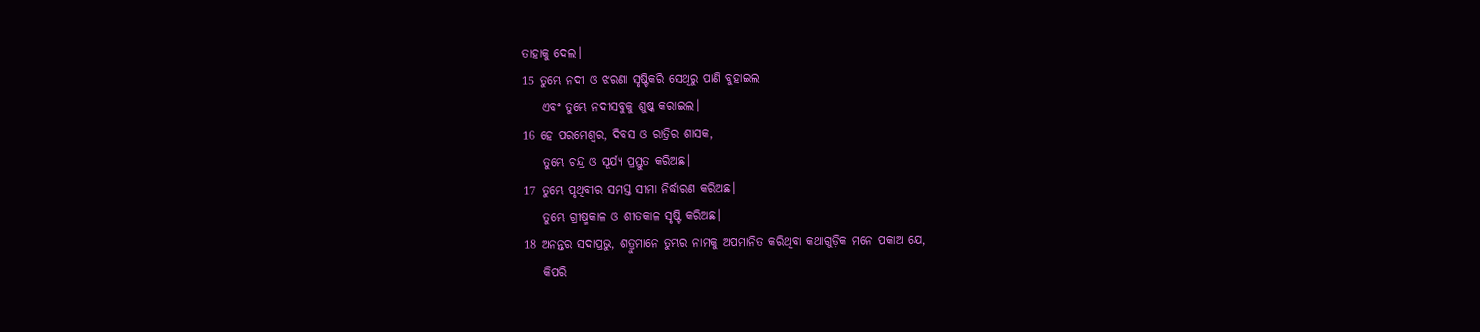ତାହାକୁ ଦେଲ।
15 ତୁମ୍ଭେ ନଦୀ ଓ ଝରଣା ସୃଷ୍ଟିକରି ସେଥିରୁ ପାଣି ବୁହାଇଲ
    ଏବଂ ତୁମ୍ଭେ ନଦୀସବୁକୁ ଶୁଷ୍କ କରାଇଲ।
16 ହେ ପରମେଶ୍ୱର, ଦିବସ ଓ ରାତ୍ରିର ଶାସକ,
    ତୁମ୍ଭେ ଚନ୍ଦ୍ର ଓ ସୂର୍ଯ୍ୟ ପ୍ରସ୍ତୁତ କରିଅଛ।
17 ତୁମ୍ଭେ ପୃଥିବୀର ସମସ୍ତ ସୀମା ନିର୍ଦ୍ଧାରଣ କରିଅଛ।
    ତୁମ୍ଭେ ଗ୍ରୀଷ୍ମକାଳ ଓ ଶୀତକାଳ ସୃଷ୍ଟି କରିଅଛ।
18 ଅନନ୍ତର ସଦାପ୍ରଭୁ, ଶତ୍ରୁମାନେ ତୁମ୍ଭର ନାମକୁ ଅପମାନିତ କରିଥିବା କଥାଗୁଡ଼ିକ ମନେ ପକାଅ ଯେ,
    କିପରି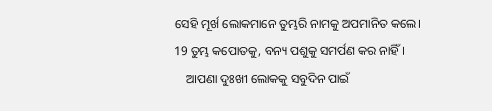ସେହି ମୂର୍ଖ ଲୋକମାନେ ତୁମ୍ଭରି ନାମକୁ ଅପମାନିତ କଲେ।
19 ତୁମ୍ଭ କପୋତକୁ, ବନ୍ୟ ପଶୁକୁ ସମର୍ପଣ କର ନାହିଁ।
    ଆପଣା ଦୁଃଖୀ ଲୋକକୁ ସବୁଦିନ ପାଇଁ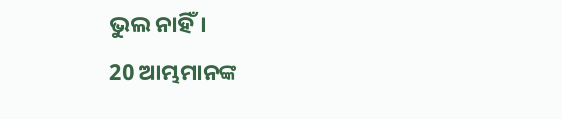ଭୁଲ ନାହିଁ।
20 ଆମ୍ଭମାନଙ୍କ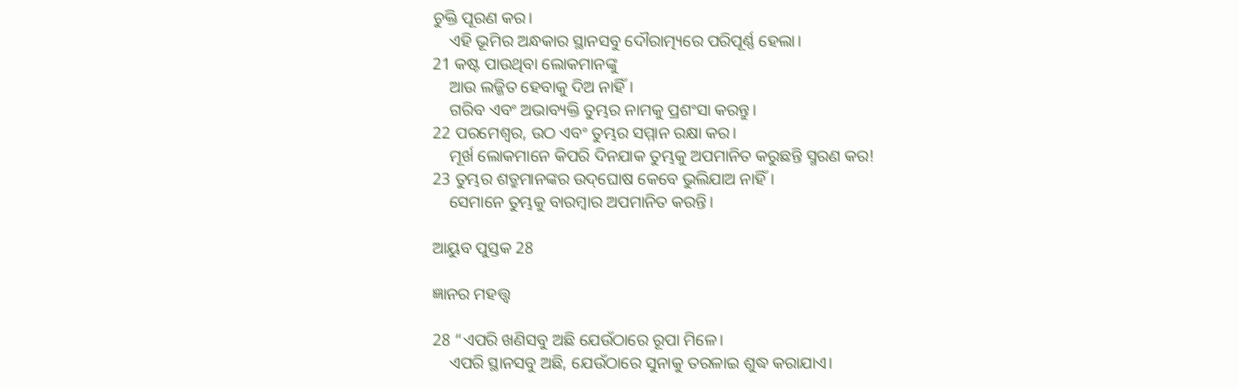ଚୁକ୍ତି ପୂରଣ କର।
    ଏହି ଭୂମିର ଅନ୍ଧକାର ସ୍ଥାନସବୁ ଦୌରାତ୍ମ୍ୟରେ ପରିପୂର୍ଣ୍ଣ ହେଲା।
21 କଷ୍ଟ ପାଉଥିବା ଲୋକମାନଙ୍କୁ
    ଆଉ ଲଜ୍ଜିତ ହେବାକୁ ଦିଅ ନାହିଁ।
    ଗରିବ ଏବଂ ଅଭାବ୍ୟକ୍ତି ତୁମ୍ଭର ନାମକୁ ପ୍ରଶଂସା କରନ୍ତୁ।
22 ପରମେଶ୍ୱର, ଉଠ ଏବଂ ତୁମ୍ଭର ସମ୍ମାନ ରକ୍ଷା କର।
    ମୂର୍ଖ ଲୋକମାନେ କିପରି ଦିନଯାକ ତୁମ୍ଭକୁ ଅପମାନିତ କରୁଛନ୍ତି ସ୍ମରଣ କର!
23 ତୁମ୍ଭର ଶତ୍ରୁମାନଙ୍କର ଉ‌ଦ୍‌ଘୋଷ କେବେ ଭୁଲିଯାଅ ନାହିଁ।
    ସେମାନେ ତୁମ୍ଭକୁ ବାରମ୍ବାର ଅପମାନିତ କରନ୍ତି।

ଆୟୁବ ପୁସ୍ତକ 28

ଜ୍ଞାନର ମହତ୍ତ୍ୱ

28 “ଏପରି ଖଣିସବୁ ଅଛି ଯେଉଁଠାରେ ରୂପା ମିଳେ।
    ଏପରି ସ୍ଥାନସବୁ ଅଛି, ଯେଉଁଠାରେ ସୁନାକୁ ତରଳାଇ ଶୁଦ୍ଧ କରାଯାଏ।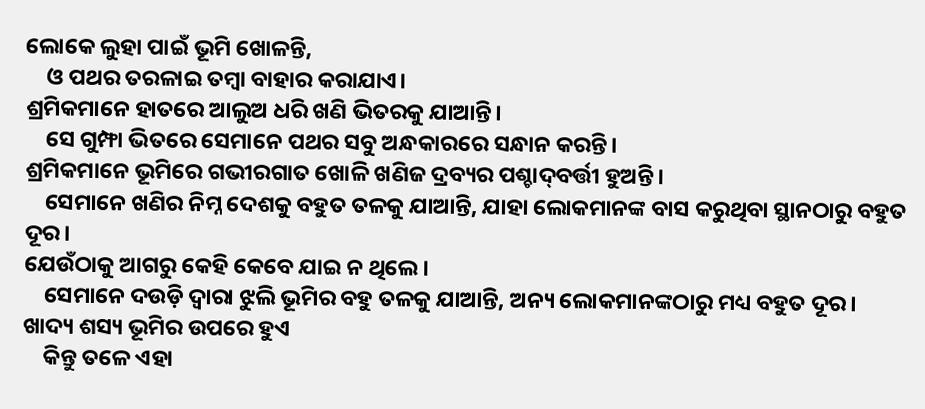ଲୋକେ ଲୁହା ପାଇଁ ଭୂମି ଖୋଳନ୍ତି,
    ଓ ପଥର ତରଳାଇ ତମ୍ବା ବାହାର କରାଯାଏ।
ଶ୍ରମିକମାନେ ହାତରେ ଆଲୁଅ ଧରି ଖଣି ଭିତରକୁ ଯାଆନ୍ତି।
    ସେ ଗୁମ୍ଫା ଭିତରେ ସେମାନେ ପଥର ସବୁ ଅନ୍ଧକାରରେ ସନ୍ଧାନ କରନ୍ତି।
ଶ୍ରମିକମାନେ ଭୂମିରେ ଗଭୀରଗାତ ଖୋଳି ଖଣିଜ ଦ୍ରବ୍ୟର ପଶ୍ଚା‌‌‌ଦ୍‌‌‌ବର୍ତ୍ତୀ ହୁଅନ୍ତି।
    ସେମାନେ ଖଣିର ନିମ୍ନ ଦେଶକୁ ବହୁତ ତଳକୁ ଯାଆନ୍ତି, ଯାହା ଲୋକମାନଙ୍କ ବାସ କରୁଥିବା ସ୍ଥାନଠାରୁ ବହୁତ ଦୂର।
ଯେଉଁଠାକୁ ଆଗରୁ କେହି କେବେ ଯାଇ ନ ଥିଲେ।
    ସେମାନେ ଦଉଡ଼ି ଦ୍ୱାରା ଝୁଲି ଭୂମିର ବହୁ ତଳକୁ ଯାଆନ୍ତି, ଅନ୍ୟ ଲୋକମାନଙ୍କଠାରୁ ମଧ୍ୟ ବହୁତ ଦୂର।
ଖାଦ୍ୟ ଶସ୍ୟ ଭୂମିର ଉପରେ ହୁଏ
    କିନ୍ତୁ ତଳେ ଏହା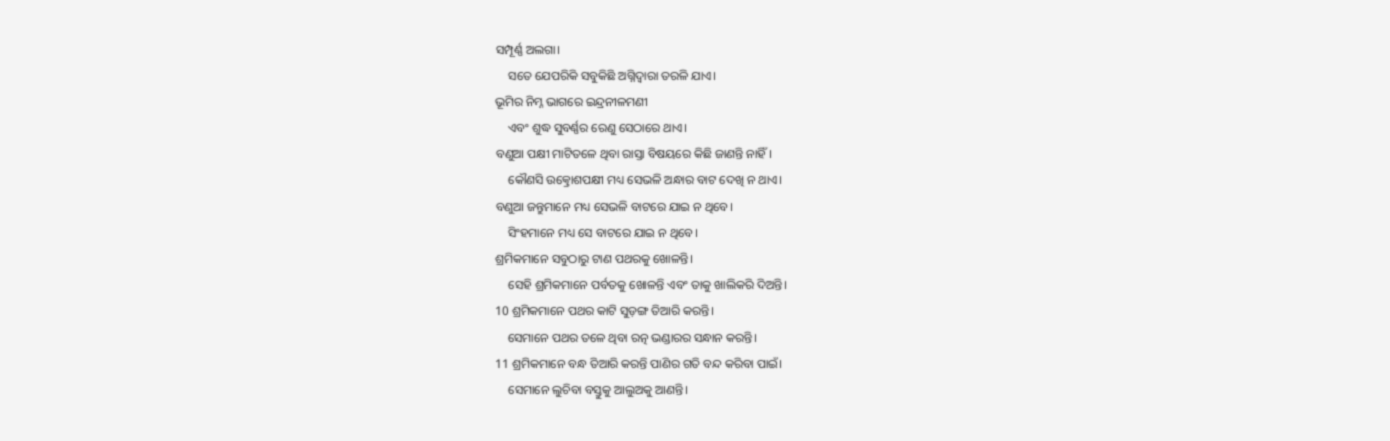ସମ୍ପୂର୍ଣ୍ଣ ଅଲଗା।
    ସତେ ଯେପରିକି ସବୁକିଛି ଅଗ୍ନିଦ୍ୱାରା ତରଳି ଯାଏ।
ଭୂମିର ନିମ୍ନ ଭାଗରେ ଇନ୍ଦ୍ରନୀଳମଣୀ
    ଏବଂ ଶୁଦ୍ଧ ସୁବର୍ଣ୍ଣର ରେଣୁ ସେଠାରେ ଥାଏ।
ବଣୁଆ ପକ୍ଷୀ ମାଟିତଳେ ଥିବା ରାସ୍ତା ବିଷୟରେ କିଛି ଜାଣନ୍ତି ନାହିଁ।
    କୌଣସି ଉତ୍କ୍ରୋଶପକ୍ଷୀ ମଧ୍ୟ ସେଭଳି ଅନ୍ଧାର ବାଟ ଦେଖି ନ ଥାଏ।
ବଣୁଆ ଜନ୍ତୁମାନେ ମଧ୍ୟ ସେଭଳି ବାଟରେ ଯାଇ ନ ଥିବେ।
    ସିଂହମାନେ ମଧ୍ୟ ସେ ବାଟରେ ଯାଇ ନ ଥିବେ।
ଶ୍ରମିକମାନେ ସବୁଠାରୁ ଟାଣ ପଥରକୁ ଖୋଳନ୍ତି।
    ସେହି ଶ୍ରମିକମାନେ ପର୍ବତକୁ ଖୋଳନ୍ତି ଏବଂ ତାକୁ ଖାଲିକରି ଦିଅନ୍ତି।
10 ଶ୍ରମିକମାନେ ପଥର କାଟି ସୁଡ଼ଙ୍ଗ ତିଆରି କରନ୍ତି।
    ସେମାନେ ପଥର ତଳେ ଥିବା ରତ୍ନ ଭଣ୍ଡାରର ସନ୍ଧାନ କରନ୍ତି।
11 ଶ୍ରମିକମାନେ ବନ୍ଧ ତିଆରି କରନ୍ତି ପାଣିର ଗତି ବନ୍ଦ କରିବା ପାଇଁ।
    ସେମାନେ ଲୁଚିବା ବସ୍ତୁକୁ ଆଲୁଅକୁ ଆଣନ୍ତି।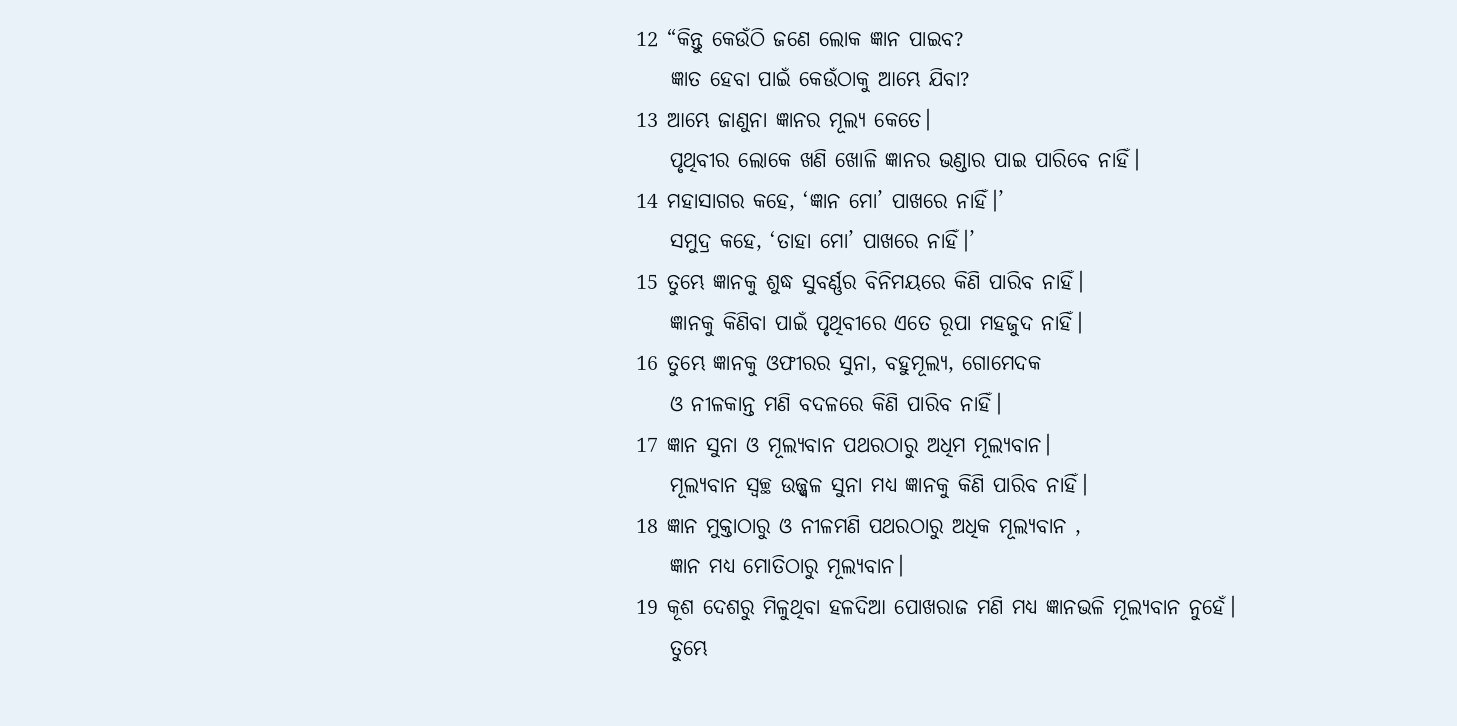12 “କିନ୍ତୁ କେଉଁଠି ଜଣେ ଲୋକ ଜ୍ଞାନ ପାଇବ?
    ଜ୍ଞାତ ହେବା ପାଇଁ କେଉଁଠାକୁ ଆମ୍ଭେ ଯିବା?
13 ଆମ୍ଭେ ଜାଣୁନା ଜ୍ଞାନର ମୂଲ୍ୟ କେତେ।
    ପୃଥିବୀର ଲୋକେ ଖଣି ଖୋଳି ଜ୍ଞାନର ଭଣ୍ଡାର ପାଇ ପାରିବେ ନାହିଁ।
14 ମହାସାଗର କହେ, ‘ଜ୍ଞାନ ମୋ’ ପାଖରେ ନାହିଁ।’
    ସମୁଦ୍ର କହେ, ‘ତାହା ମୋ’ ପାଖରେ ନାହିଁ।’
15 ତୁମ୍ଭେ ଜ୍ଞାନକୁ ଶୁଦ୍ଧ ସୁବର୍ଣ୍ଣର ବିନିମୟରେ କିଣି ପାରିବ ନାହିଁ।
    ଜ୍ଞାନକୁ କିଣିବା ପାଇଁ ପୃଥିବୀରେ ଏତେ ରୂପା ମହଜୁଦ ନାହିଁ।
16 ତୁମ୍ଭେ ଜ୍ଞାନକୁ ଓଫୀରର ସୁନା, ବହୁମୂଲ୍ୟ, ଗୋମେଦକ
    ଓ ନୀଳକାନ୍ତ ମଣି ବଦଳରେ କିଣି ପାରିବ ନାହିଁ।
17 ଜ୍ଞାନ ସୁନା ଓ ମୂଲ୍ୟବାନ ପଥରଠାରୁ ଅଧିମ ମୂଲ୍ୟବାନ।
    ମୂଲ୍ୟବାନ ସ୍ୱଚ୍ଛ ଉଜ୍ଜ୍ୱଳ ସୁନା ମଧ୍ୟ ଜ୍ଞାନକୁ କିଣି ପାରିବ ନାହିଁ।
18 ଜ୍ଞାନ ମୁକ୍ତାଠାରୁ ଓ ନୀଳମଣି ପଥରଠାରୁ ଅଧିକ ମୂଲ୍ୟବାନ ,
    ଜ୍ଞାନ ମଧ୍ୟ ମୋତିଠାରୁ ମୂଲ୍ୟବାନ।
19 କୂଶ ଦେଶରୁ ମିଳୁଥିବା ହଳଦିଆ ପୋଖରାଜ ମଣି ମଧ୍ୟ ଜ୍ଞାନଭଳି ମୂଲ୍ୟବାନ ନୁହେଁ।
    ତୁମ୍ଭେ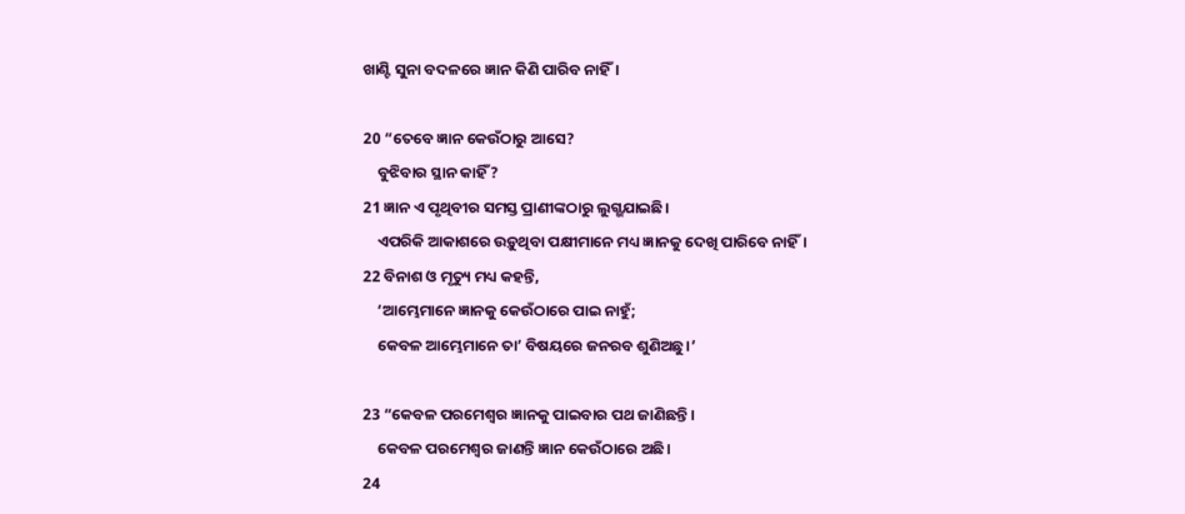ଖାଣ୍ଟି ସୁନା ବଦଳରେ ଜ୍ଞାନ କିଣି ପାରିବ ନାହିଁ।

20 “ତେବେ ଜ୍ଞାନ କେଉଁଠାରୁ ଆସେ?
    ବୁଝିବାର ସ୍ଥାନ କାହିଁ?
21 ଜ୍ଞାନ ଏ ପୃଥିବୀର ସମସ୍ତ ପ୍ରାଣୀଙ୍କଠାରୁ ଲୁଗ୍ଭଯାଇଛି।
    ଏପରିକି ଆକାଶରେ ଉଡ଼ୁଥିବା ପକ୍ଷୀମାନେ ମଧ୍ୟ ଜ୍ଞାନକୁ ଦେଖି ପାରିବେ ନାହିଁ।
22 ବିନାଶ ଓ ମୃତ୍ୟୁ ମଧ୍ୟ କହନ୍ତି,
    ‘ଆମ୍ଭେମାନେ ଜ୍ଞାନକୁ କେଉଁଠାରେ ପାଇ ନାହୁଁ;
    କେବଳ ଆମ୍ଭେମାନେ ତା’ ବିଷୟରେ ଜନରବ ଶୁଣିଅଛୁ।’

23 “କେବଳ ପରମେଶ୍ୱର ଜ୍ଞାନକୁ ପାଇବାର ପଥ ଜାଣିଛନ୍ତି।
    କେବଳ ପରମେଶ୍ୱର ଜାଣନ୍ତି ଜ୍ଞାନ କେଉଁଠାରେ ଅଛି।
24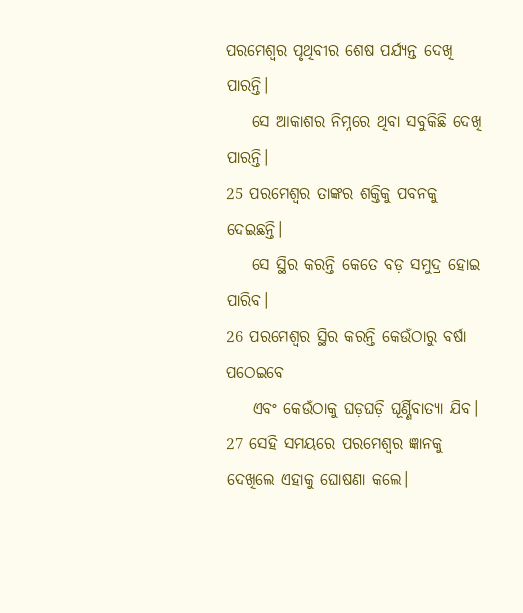ପରମେଶ୍ୱର ପୃଥିବୀର ଶେଷ ପର୍ଯ୍ୟନ୍ତ ଦେଖି ପାରନ୍ତି।
    ସେ ଆକାଶର ନିମ୍ନରେ ଥିବା ସବୁକିଛି ଦେଖି ପାରନ୍ତି।
25 ପରମେଶ୍ୱର ତାଙ୍କର ଶକ୍ତିକୁ ପବନକୁ ଦେଇଛନ୍ତି।
    ସେ ସ୍ଥିର କରନ୍ତି କେତେ ବଡ଼ ସମୁଦ୍ର ହୋଇ ପାରିବ।
26 ପରମେଶ୍ୱର ସ୍ଥିର କରନ୍ତି କେଉଁଠାରୁ ବର୍ଷା ପଠେଇବେ
    ଏବଂ କେଉଁଠାକୁ ଘଡ଼ଘଡ଼ି ଘୂର୍ଣ୍ଣିବାତ୍ୟା ଯିବ।
27 ସେହି ସମୟରେ ପରମେଶ୍ୱର ଜ୍ଞାନକୁ ଦେଖିଲେ ଏହାକୁ ଘୋଷଣା କଲେ।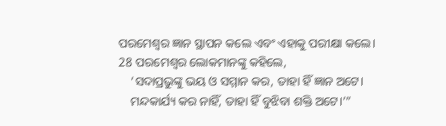ପରମେଶ୍ୱର ଜ୍ଞାନ ସ୍ଥାପନ କଲେ ଏବଂ ଏହାକୁ ପରୀକ୍ଷା କଲେ।
28 ପରମେଶ୍ୱର ଲୋକମାନଙ୍କୁ କହିଲେ,
    ‘ସଦାପ୍ରଭୁଙ୍କୁ ଭୟ ଓ ସମ୍ମାନ କର, ତାହା ହିଁ ଜ୍ଞାନ ଅଟେ।
    ମନ୍ଦକାର୍ଯ୍ୟ କର ନାହିଁ, ତାହା ହିଁ ବୁଝିବା ଶକ୍ତି ଅଟେ।’”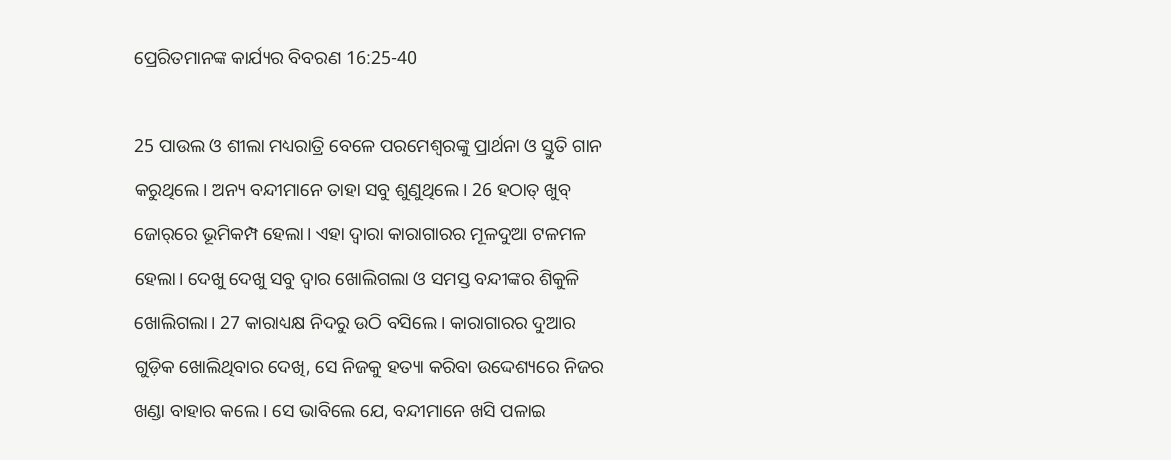ପ୍ରେରିତମାନଙ୍କ କାର୍ଯ୍ୟର ବିବରଣ 16:25-40

25 ପାଉଲ ଓ ଶୀଲା ମଧ୍ୟରାତ୍ରି ବେଳେ ପରମେଶ୍ୱରଙ୍କୁ ପ୍ରାର୍ଥନା ଓ ସ୍ତୁତି ଗାନ କରୁଥିଲେ। ଅନ୍ୟ ବନ୍ଦୀମାନେ ତାହା ସବୁ ଶୁଣୁଥିଲେ। 26 ହଠାତ୍ ଖୁବ୍ ଜୋ‌ର୍‌‌ରେ ଭୂମିକମ୍ପ ହେଲା। ଏହା ଦ୍ୱାରା କାରାଗାରର ମୂଳଦୁଆ ଟଳମଳ ହେଲା। ଦେଖୁ ଦେଖୁ ସବୁ ଦ୍ୱାର ଖୋଲିଗଲା ଓ ସମସ୍ତ ବନ୍ଦୀଙ୍କର ଶିକୁଳି ଖୋଲିଗଲା। 27 କାରାଧ୍ୟକ୍ଷ ନିଦରୁ ଉଠି ବସିଲେ। କାରାଗାରର ଦୁଆର ଗୁଡ଼ିକ ଖୋଲିଥିବାର ଦେଖି, ସେ ନିଜକୁ ହତ୍ୟା କରିବା ଉଦ୍ଦେଶ୍ୟରେ ନିଜର ଖଣ୍ଡା ବାହାର କଲେ। ସେ ଭାବିଲେ ଯେ, ବନ୍ଦୀମାନେ ଖସି ପଳାଇ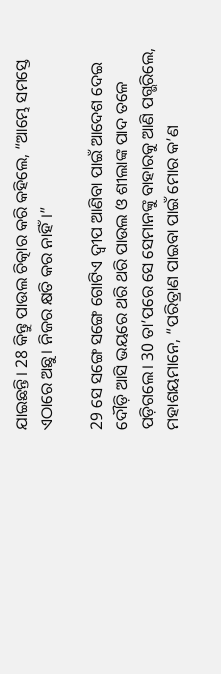ଯାଇଛନ୍ତି। 28 କିନ୍ତୁ ପାଉଲ ଚିତ୍କାର କରି କହିଲେ, “ଆମ୍ଭେ ସମସ୍ତେ ଏଠାରେ ଅଛୁ। ନିଜର କ୍ଷତି କର ନାହିଁ।”

29 ସେ ସଙ୍ଗେ ସଙ୍ଗେ ଗୋଟିଏ ଦ୍ୱୀପ ଆଣିବା ପାଇଁ ଆଦେଶ ଦେଇ ଦୌଡ଼ି ଆସି ଭୟରେ ଥରି ଥରି ପାଉଲ ଓ ଶୀଲାଙ୍କ ପାଦ ତଳେ ପଡ଼ିଗଲେ। 30 ତା’ପରେ ସେ ସେମାନଙ୍କୁ ବାହାରକୁ ଆଣି ପଗ୍ଭରିଲେ, ମହାଶୟମାନେ, “ପରିତ୍ରାଣ ପାଇବା ପାଇଁ ମୋର କ’ଣ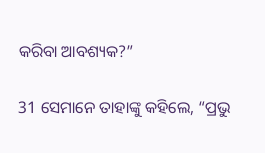କରିବା ଆବଶ୍ୟକ?”

31 ସେମାନେ ତାହାଙ୍କୁ କହିଲେ, “ପ୍ରଭୁ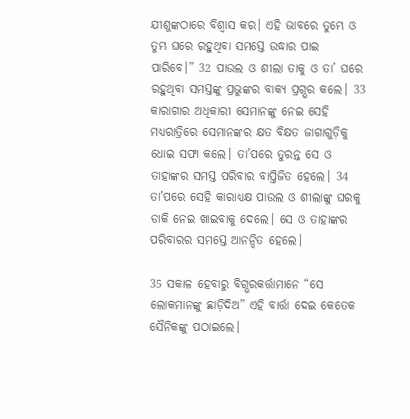ଯୀଶୁଙ୍କଠାରେ ବିଶ୍ୱାସ କର। ଏହି ଭାବରେ ତୁମ୍ଭେ ଓ ତୁମ୍ଭ ଘରେ ରହୁଥିବା ସମସ୍ତେ ଉଦ୍ଧାର ପାଇ ପାରିବେ।” 32 ପାଉଲ ଓ ଶୀଲା ତାକୁ ଓ ତା’ ଘରେ ରହୁଥିବା ସମସ୍ତଙ୍କୁ ପ୍ରଭୁଙ୍କର ବାକ୍ୟ ପ୍ରଗ୍ଭର କଲେ। 33 କାରାଗାର ଅଧିକାରୀ ସେମାନଙ୍କୁ ନେଇ ସେହି ମଧ୍ୟରାତ୍ରିରେ ସେମାନଙ୍କର କ୍ଷତ ବିକ୍ଷତ ଜାଗାଗୁଡ଼ିକୁ ଧୋଇ ସଫା କଲେ। ତା’ପରେ ତୁରନ୍ତ ସେ ଓ ତାହାଙ୍କର ସମସ୍ତ ପରିବାର ବାପ୍ତିଜିତ ହେଲେ। 34 ତା’ପରେ ସେହି କାରାଧ୍ୟକ୍ଷ ପାଉଲ ଓ ଶୀଲାଙ୍କୁ ଘରକୁ ଡାକି ନେଇ ଖାଇବାକୁ ଦେଲେ। ସେ ଓ ତାହାଙ୍କର ପରିବାରର ସମସ୍ତେ ଆନନ୍ଦିତ ହେଲେ।

35 ସକାଳ ହେବାରୁ ବିଗ୍ଭରକର୍ତ୍ତାମାନେ “ସେ ଲୋକମାନଙ୍କୁ ଛାଡ଼ିଦିଅ” ଏହି ବାର୍ତ୍ତା ଦେଇ କେତେକ ସୈନିକଙ୍କୁ ପଠାଇଲେ।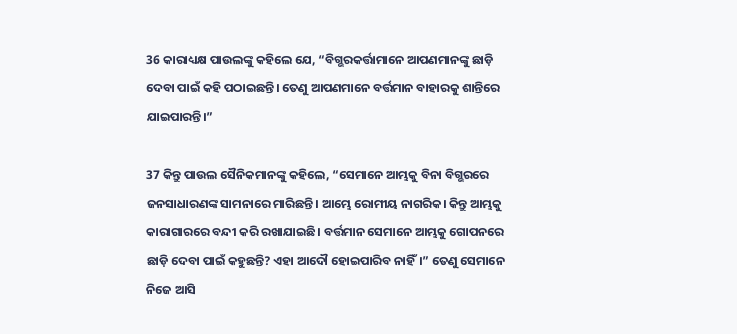36 କାରାଧ୍ୟକ୍ଷ ପାଉଲଙ୍କୁ କହିଲେ ଯେ, “ବିଗ୍ଭରକର୍ତ୍ତାମାନେ ଆପଣମାନଙ୍କୁ ଛାଡ଼ି ଦେବା ପାଇଁ କହି ପଠାଇଛନ୍ତି। ତେଣୁ ଆପଣମାନେ ବର୍ତ୍ତମାନ ବାହାରକୁ ଶାନ୍ତିରେ ଯାଇପାରନ୍ତି।”

37 କିନ୍ତୁ ପାଉଲ ସୈନିକମାନଙ୍କୁ କହିଲେ, “ସେମାନେ ଆମ୍ଭକୁ ବିନା ବିଗ୍ଭରରେ ଜନସାଧାରଣଙ୍କ ସାମନାରେ ମାରିଛନ୍ତି। ଆମ୍ଭେ ରୋମୀୟ ନାଗରିକ। କିନ୍ତୁ ଆମ୍ଭକୁ କାରାଗାରରେ ବନ୍ଦୀ କରି ରଖାଯାଇଛି। ବର୍ତ୍ତମାନ ସେମାନେ ଆମ୍ଭକୁ ଗୋପନରେ ଛାଡ଼ି ଦେବା ପାଇଁ କହୁଛନ୍ତି? ଏହା ଆଦୌ ହୋଇପାରିବ ନାହିଁ।” ତେଣୁ ସେମାନେ ନିଜେ ଆସି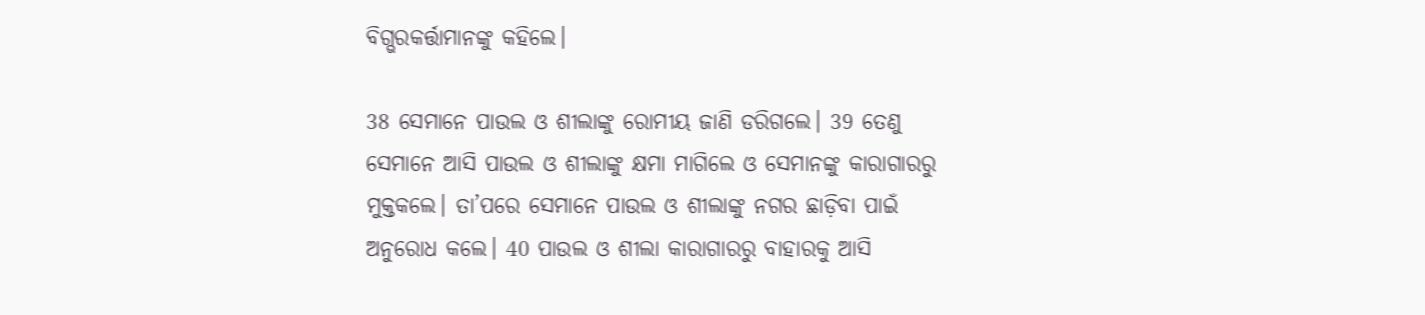ବିଗ୍ଭରକର୍ତ୍ତାମାନଙ୍କୁ କହିଲେ।

38 ସେମାନେ ପାଉଲ ଓ ଶୀଲାଙ୍କୁ ରୋମୀୟ ଜାଣି ଡରିଗଲେ। 39 ତେଣୁ ସେମାନେ ଆସି ପାଉଲ ଓ ଶୀଲାଙ୍କୁ କ୍ଷମା ମାଗିଲେ ଓ ସେମାନଙ୍କୁ କାରାଗାରରୁ ମୁକ୍ତକଲେ। ତା’ପରେ ସେମାନେ ପାଉଲ ଓ ଶୀଲାଙ୍କୁ ନଗର ଛାଡ଼ିବା ପାଇଁ ଅନୁରୋଧ କଲେ। 40 ପାଉଲ ଓ ଶୀଲା କାରାଗାରରୁ ବାହାରକୁ ଆସି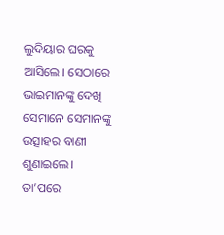ଲୁଦିୟାର ଘରକୁ ଆସିଲେ। ସେଠାରେ ଭାଇମାନଙ୍କୁ ଦେଖି ସେମାନେ ସେମାନଙ୍କୁ ଉତ୍ସାହର ବାଣୀ ଶୁଣାଇଲେ। ତା’ପରେ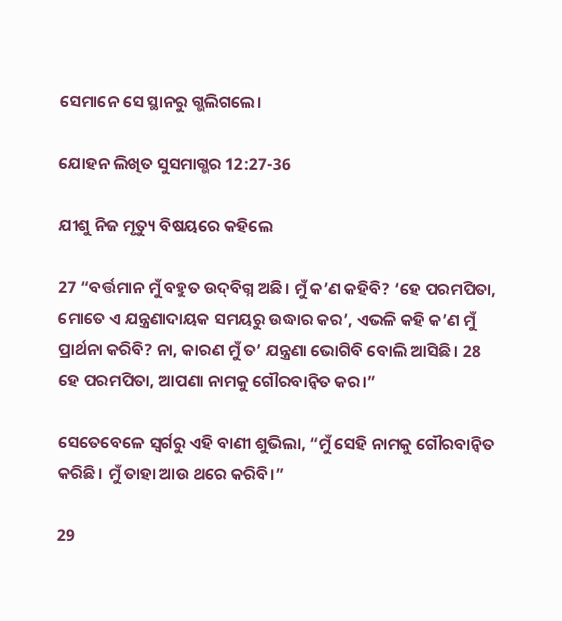ସେମାନେ ସେ ସ୍ଥାନରୁ ଗ୍ଭଲିଗଲେ।

ଯୋହନ ଲିଖିତ ସୁସମାଗ୍ଭର 12:27-36

ଯୀଶୁ ନିଜ ମୃତ୍ୟୁ ବିଷୟରେ କହିଲେ

27 “ବର୍ତ୍ତମାନ ମୁଁ ବହୁତ ‌‌‌‌ଉ‌‌‌‌‌‌‌ଦ୍‌‌ବିଗ୍ନ ଅଛି। ମୁଁ କ’ଣ କହିବି? ‘ହେ ପରମପିତା, ମୋତେ ଏ ଯନ୍ତ୍ରଣାଦାୟକ ସମୟରୁ ଉଦ୍ଧାର କର’, ଏଭଳି କହି କ’ଣ ମୁଁ ପ୍ରାର୍ଥନା କରିବି? ନା, କାରଣ ମୁଁ ତ’ ଯନ୍ତ୍ରଣା ଭୋଗିବି ବୋଲି ଆସିଛି। 28 ହେ ପରମପିତା, ଆପଣା ନାମକୁ ଗୌରବାନ୍ୱିତ କର।”

ସେତେବେଳେ ସ୍ୱର୍ଗରୁ ଏହି ବାଣୀ ଶୁଭିଲା, “ମୁଁ ସେହି ନାମକୁ ଗୌରବାନ୍ୱିତ କରିଛି। ମୁଁ ତାହା ଆଉ ଥରେ କରିବି।”

29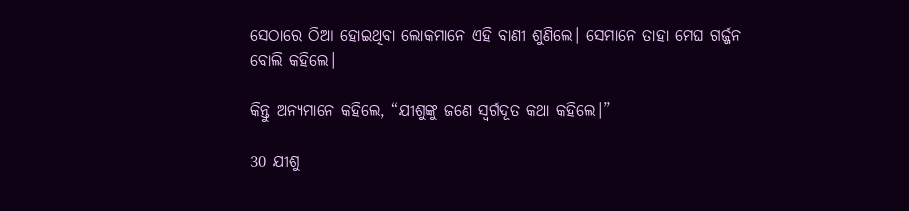ସେଠାରେ ଠିଆ ହୋଇଥିବା ଲୋକମାନେ ଏହି ବାଣୀ ଶୁଣିଲେ। ସେମାନେ ତାହା ମେଘ ଗର୍ଜ୍ଜନ ବୋଲି କହିଲେ।

କିନ୍ତୁ ଅନ୍ୟମାନେ କହିଲେ, “ଯୀଶୁଙ୍କୁ ଜଣେ ସ୍ୱର୍ଗଦୂତ କଥା କହିଲେ।”

30 ଯୀଶୁ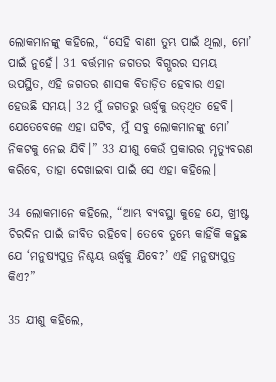ଲୋକମାନଙ୍କୁ କହିଲେ, “ସେହି ବାଣୀ ତୁମ୍ଭ ପାଇଁ ଥିଲା, ମୋ’ ପାଇଁ ନୁହେଁ। 31 ବର୍ତ୍ତମାନ ଜଗତର ବିଗ୍ଭରର ସମୟ ଉପସ୍ଥିତ, ଏହି ଜଗତର ଶାସକ ବିତାଡ଼ିତ ହେବାର ଏହା ହେଉଛି ସମୟ। 32 ମୁଁ ଜଗତରୁ ଊର୍ଦ୍ଧ୍ୱକୁ ‌‌ଉ‌‌ତ୍‌‌ଥିତ‌ ହେବି। ଯେତେବେଳେ ଏହା ଘଟିବ, ମୁଁ ସବୁ ଲୋକମାନଙ୍କୁ ମୋ’ ନିକଟକୁ ନେଇ ଯିବି।” 33 ଯୀଶୁ କେଉଁ ପ୍ରକାରର ମୃତ୍ୟୁବରଣ କରିବେ, ତାହା ଦେଖାଇବା ପାଇଁ ସେ ଏହା କହିଲେ।

34 ଲୋକମାନେ କହିଲେ, “ଆମ୍ଭ ବ୍ୟବସ୍ଥା କୁହେ ଯେ, ଖ୍ରୀଷ୍ଟ ଚିରଦିନ ପାଇଁ ଜୀବିତ ରହିବେ। ତେବେ ତୁମ୍ଭେ କାହିଁକି କହୁଛ ଯେ ‘ମନୁଷ୍ୟପୁତ୍ର ନିଶ୍ଚୟ ଊର୍ଦ୍ଧ୍ୱକୁ ଯିବେ?’ ଏହି ମନୁଷ୍ୟପୁତ୍ର କିଏ?”

35 ଯୀଶୁ କହିଲେ,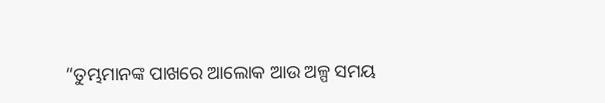“ତୁମ୍ଭମାନଙ୍କ ପାଖରେ ଆଲୋକ ଆଉ ଅଳ୍ପ ସମୟ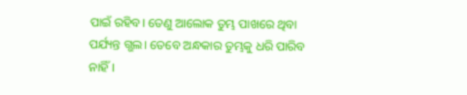ପାଇଁ ରହିବ। ତେଣୁ ଆଲୋକ ତୁମ୍ଭ ପାଖରେ ଥିବା ପର୍ଯ୍ୟନ୍ତ ଗ୍ଭଲ। ତେବେ ଅନ୍ଧକାର ତୁମ୍ଭକୁ ଧରି ପାରିବ ନାହିଁ।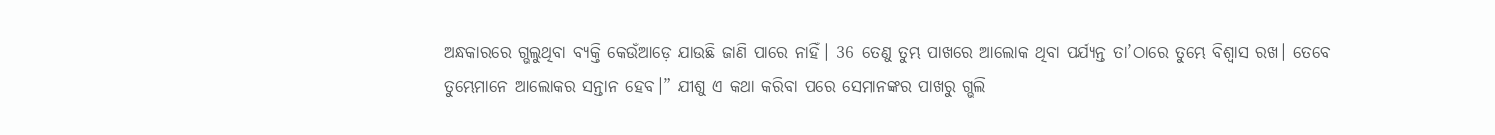ଅନ୍ଧକାରରେ ଗ୍ଭଲୁଥିବା ବ୍ୟକ୍ତି କେଉଁଆଡ଼େ ଯାଉଛି ଜାଣି ପାରେ ନାହିଁ। 36 ତେଣୁ ତୁମ୍ଭ ପାଖରେ ଆଲୋକ ଥିବା ପର୍ଯ୍ୟନ୍ତ ତା’ଠାରେ ତୁମ୍ଭେ ବିଶ୍ୱାସ ରଖ। ତେବେ ତୁମ୍ଭେମାନେ ଆଲୋକର ସନ୍ତାନ ହେବ।” ଯୀଶୁ ଏ କଥା କରିବା ପରେ ସେମାନଙ୍କର ପାଖରୁ ଗ୍ଭଲି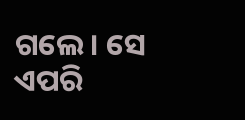ଗଲେ। ସେ ଏପରି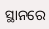ସ୍ଥାନରେ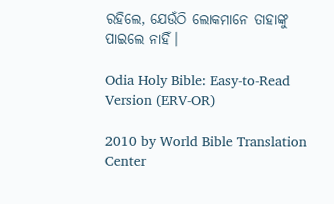ରହିଲେ, ଯେଉଁଠି ଲୋକମାନେ ତାହାଙ୍କୁ ପାଇଲେ ନାହିଁ।

Odia Holy Bible: Easy-to-Read Version (ERV-OR)

2010 by World Bible Translation Center